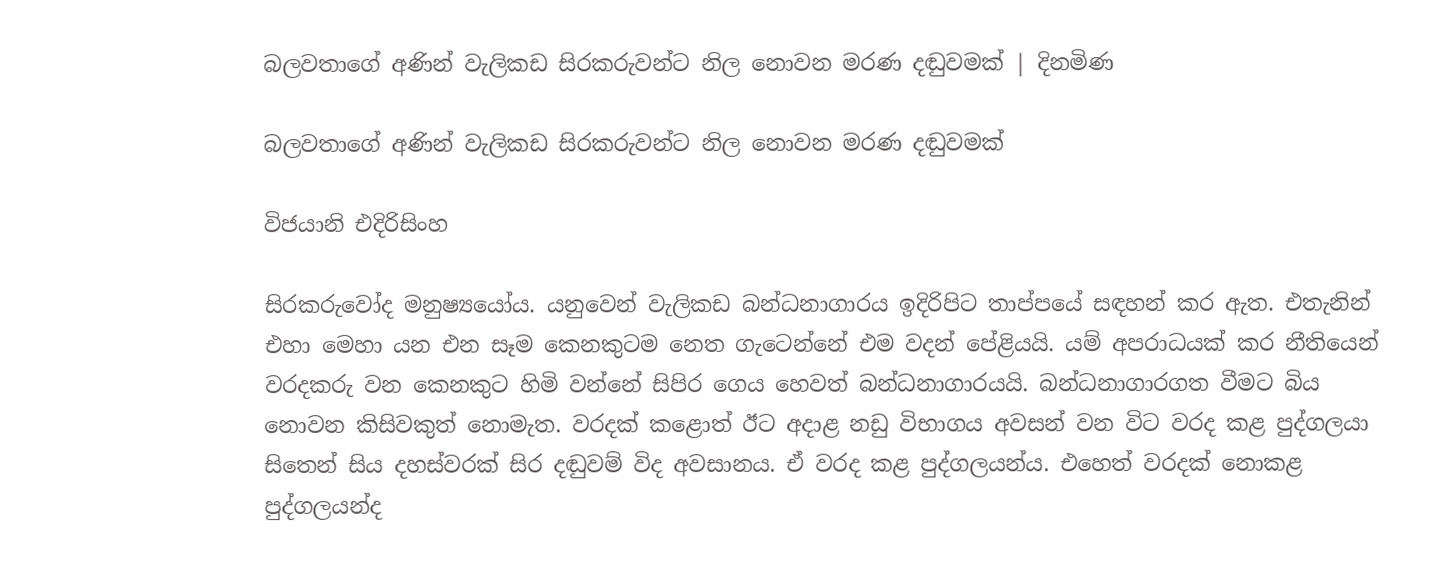බලවතාගේ අණින් වැලිකඩ සිරකරුවන්ට නිල නොවන මරණ දඬුවමක් | දිනමිණ

බලවතාගේ අණින් වැලිකඩ සිරකරුවන්ට නිල නොවන මරණ දඬුවමක්

විජයානි එදිරිසිංහ

සිරකරුවෝද මනුෂ්‍යයෝය. යනුවෙන් වැලිකඩ බන්ධනාගාරය ඉදිරිපිට තාප්පයේ සඳහන් කර ඇත. එතැනින් එහා මෙහා යන එන සෑම කෙනකුටම නෙත ගැටෙන්නේ එම වදන් පේළියයි. යම් අපරාධයක් කර නීතියෙන් වරදකරු වන කෙනකුට හිමි වන්නේ සිපිර ගෙය හෙවත් බන්ධනාගාරයයි. බන්ධනාගාරගත වීමට බිය නොවන කිසිවකුත් නොමැත. වරදක් කළොත් ඊට අදාළ නඩු විභාගය අවසන් වන විට වරද කළ පුද්ගලයා සිතෙන් සිය දහස්වරක් සිර දඬුවම් විද අවසානය. ඒ වරද කළ පුද්ගලයන්ය. එහෙත් වරදක් නොකළ පුද්ගලයන්ද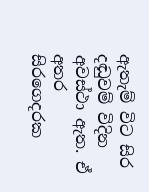ඇතැම් විට සිර දඬුවම් විදින අවස්ථා ඇත. ඒ අතර සිරගෙදරක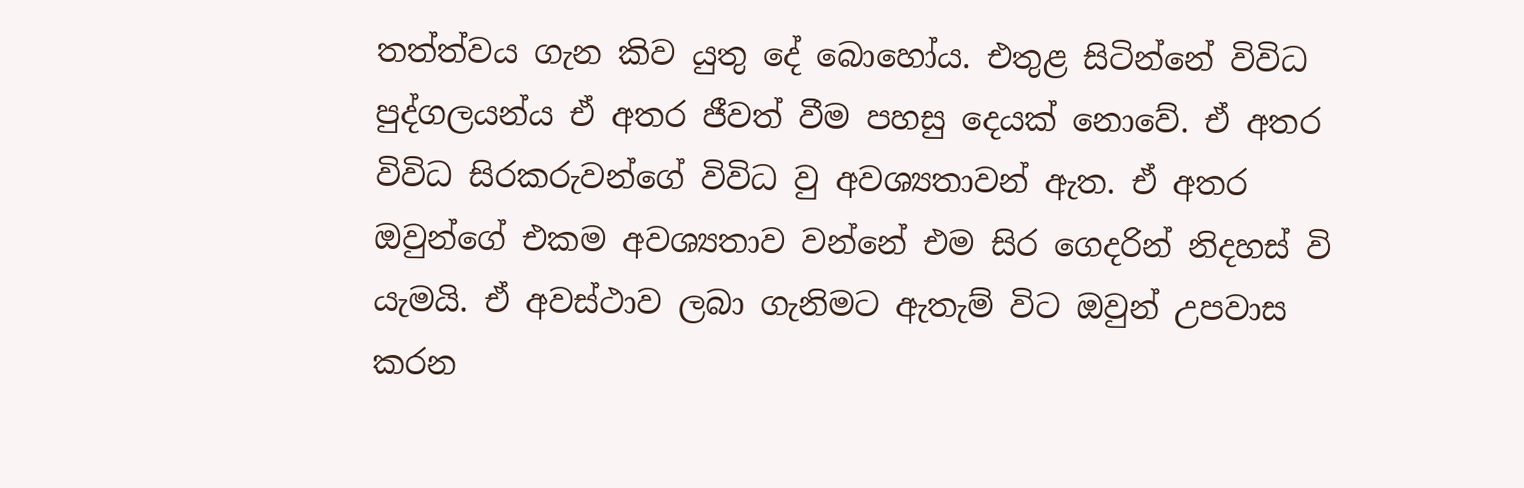තත්ත්වය ගැන කිව යුතු දේ බොහෝය. එතුළ සිටින්නේ විවිධ පුද්ගලයන්ය ‍ඒ අතර ජීවත් වීම පහසු දෙයක් නොවේ. ඒ අතර විවිධ සිරකරුවන්ගේ විවිධ වු අවශ්‍යතාවන් ඇත. ඒ අතර ඔවුන්ගේ එකම අවශ්‍යතාව වන්නේ එම සිර ගෙදරින් නිදහස් වි යැමයි. ඒ අවස්ථාව ලබා ගැනිමට ඇතැම් විට ඔවුන් උපවාස කරන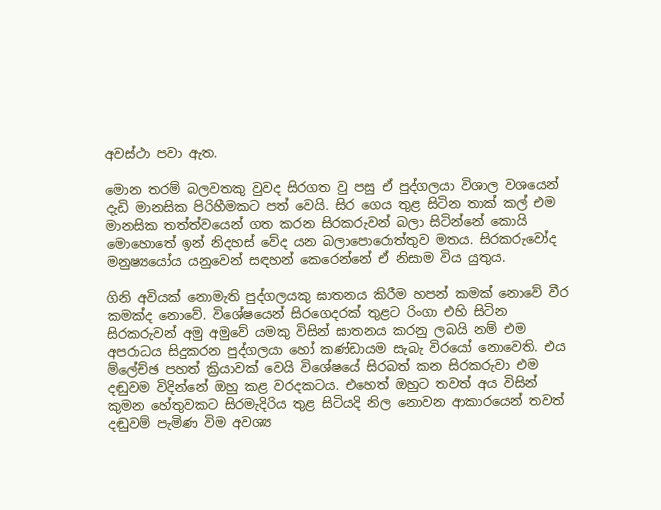අවස්ථා පවා ඇත.

මොන තරම් බලවතකු වුවද සිරගත වු පසු ඒ පුද්ගලයා විශාල වශයෙන් දැඩි මානසික පිරිහීමකට පත් වෙයි. සිර ගෙය තුළ සිටින තාක් කල් එම මානසික තත්ත්වයෙන් ගත කරන සිරකරුවන් බලා සිටින්නේ කොයි මොහොතේ ඉන් නිදහස් වේද යන බලාපොරොත්තුව මතය. සිරකරුවෝද මනුෂ්‍යයෝය යනුවෙන් සඳහන් කෙරෙන්නේ ඒ නිසාම විය යුතුය.

ගිනි අවියක් නොමැති පුද්ගලයකු ඝාතනය කිරීම හපන් කමක් ‍නොවේ වීර කමක්ද නොවේ. විශේෂයෙන් සිරගෙදරක් තුළට රිංගා එහි සිටින සිරකරුවන් අමු අමුවේ යමකු විසින් ඝාතනය කරනු ලබයි නම් එම අපරාධය සිදුකරන පුද්ගලයා හෝ කණ්ඩායම සැබැ විර‍යෝ නොවෙති. එය ම්ලේච්ඡ පහත් ක්‍රියාවක් වෙයි විශේෂයේ සිරබත් කන සිරකරුවා එම දඬුවම විදින්නේ ඔහු කළ වරදකටය. එහෙත් ඔහුට තවත් අය විසින් කුමන හේතුවකට සිරමැදිරිය තුළ සිටියදි නිල නොවන ආකාරයෙන් තවත් දඬුවම් පැමිණ විම අවශ්‍ය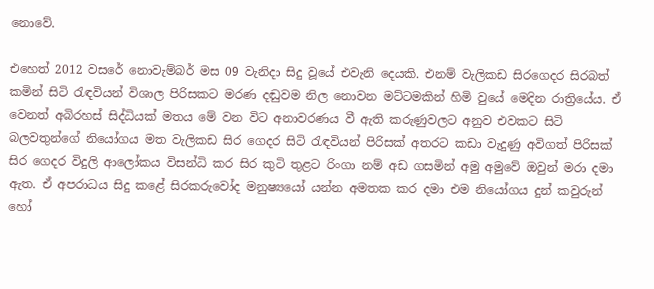නොවේ.

එහෙත් 2012 වසරේ නොවැම්බර් මස 09 වැනිදා සිදු වූයේ එවැනි දෙයකි. එනම් වැලිකඩ සිරගෙදර සිරබත් කමින් සිටි රැඳවියන් විශාල පිරිසකට මරණ දඬුවම නිල නොවන මට්ටමකින් හිමි වුයේ මෙදින රාත්‍රියේය. ඒ වෙනත් අබිරහස් සිද්ධියක් මතය මේ වන විට අනාවරණය වී ඇති කරුණුවලට අනුව එවකට සිටි බලවතුන්ගේ නියෝගය මත වැලිකඩ සිර ගෙදර සිටි රැඳවියන් පිරිසක් අතරට කඩා වැදුණු අවිගත් පිරිසක් සිර ගෙදර විදුලි ආලෝකය විසන්ධි කර සිර කුටි තුළ‍ට රිංගා නම් අඩ ගසමින් අමු අමුවේ ඔවුන් මරා දමා ඇත. ඒ අපරාධය සිදු කළේ සිරකරුවෝද මනුෂ්‍යයෝ යන්න අමතක කර දමා එම නියෝගය දුන් කවුරුන් හෝ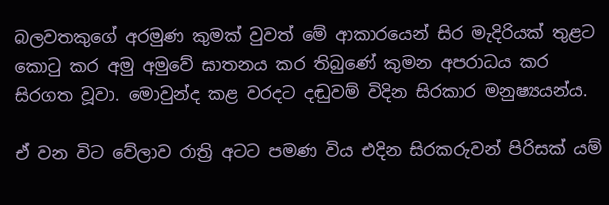බලවතකුගේ අරමුණ කුමක් වුවත් මේ ආකාරයෙන් සිර මැදිරියක් තුළට කොටු කර අමු අමුවේ ඝාතනය කර තිබුණේ කුමන අපරාධය කර සිරගත වූවා. මොවුන්ද කළ වරදට දඬුවම් විදින සිරකාර මනුෂ්‍යයන්ය.

ඒ වන විට වේලාව රාත්‍රි අටට පමණ විය එදින සිරකරුවන් පිරිසක් යම්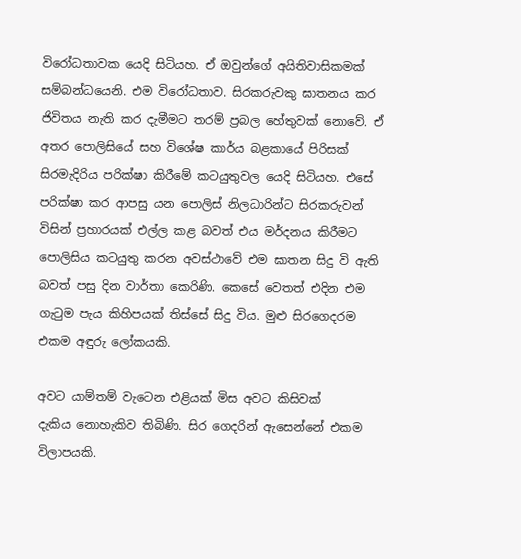විරෝධතාවක යෙදි සිටියහ. ඒ ඔවුන්ගේ අයිතිවාසිකමක් සම්බන්ධයෙනි. එම විරෝධතාව. සිරකරුවකු ඝාතනය කර ජිවිතය නැති කර දැමීමට තරම් ප්‍රබල හේතුවක් නොවේ. ඒ අතර පොලිසියේ සහ විශේෂ කාර්ය බළකායේ පිරිසක් සිරමැදිරිය පරික්ෂා කිරීමේ කටයුතුවල යෙදි සිටියහ. එසේ පරික්ෂා කර ආපසු යන පොලිස් නිලධාරින්ට සිරකරුවන් විසින් ප්‍රහාරයක් එල්ල කළ බවත් එය මර්දනය කිරීමට පොලිසිය කටයුතු කරන අවස්ථාවේ එම ඝාතන සිදු වි ඇති බවත් පසු දින වාර්තා කෙරිණි. කෙසේ වෙතත් එදින එම ගැටුම පැය කිහිපයක් තිස්සේ සිදු විය. මුළු සිරගෙදරම එකම අඳුරු ලෝකයකි.

අවට යාම්තම් වැටෙන එළියක් මිස අවට කිසිවක් දැකිය ‍නොහැකිව තිබිණි. සිර ගෙදරින් ඇසෙන්නේ එකම විලාපයකි.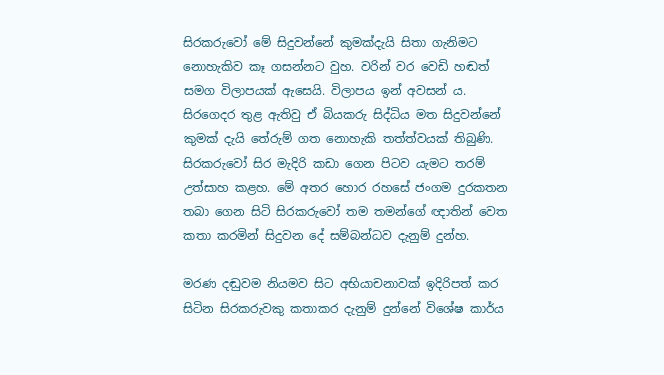සිරකරුවෝ මේ සිදුවන්නේ කුමක්දැයි සිතා ගැනිමට නොහැකිව කෑ ගසන්නට වුහ. වරින් වර වෙඩි හඬත් සමග විලාපයක් ඇසෙයි. විලාපය ඉන් අවසන් ය. සිරගෙදර තුළ ඇතිවු ඒ බියකරු සිද්ධිය මත සිදුවන්නේ කුමක් දැයි තේරුම් ගත නොහැකි තත්ත්වයක් තිබුණි. සිරකරුවෝ සිර මැදිරි කඩා ගෙන පිටව යැමට තරම් උත්සාහ කළහ. මේ අතර හොර රහසේ ජංගම දුරකතන තබා ගෙන සිටි සිරකරුවෝ තම තමන්ගේ ඥාතින් වෙත කතා කරමින් සිදුවන දේ සම්බන්ධව දැනුම් දුන්හ.

මරණ දඬුවම නියමව සිට අභියාචනාවක් ඉදිරිපත් කර සිටින සිරකරුවකු කතාකර දැනුම් දුන්නේ විශේෂ කාර්ය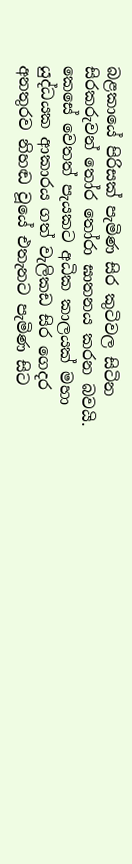බළකායේ පිරිසක් පැමිණ සිර කුටිවල සිටින සිරකරුවන් තෝර තෝරා ඝාතනය කරන බවයි. කෙසේ වෙතත් පැයකට අධික කාලයක් මහා යුද්ධයක ආකාරය ගත් වැලිකඩ සිර ගෙදර අනතුරව නිහඬ වූයේ එතැනට පැමිණ සිට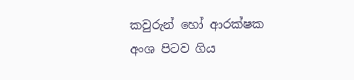කවුරුන් හෝ ආරක්ෂක අංශ පිටව ගිය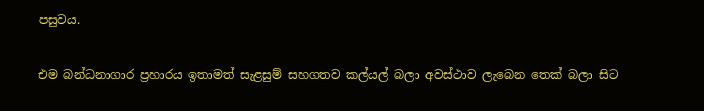පසුවය.

එම බන්ධනාගාර ප්‍රහාරය ඉතාමත් සැළසුම් සහගතව කල්යල් බලා අවස්ථාව ලැබෙන තෙක් බලා සිට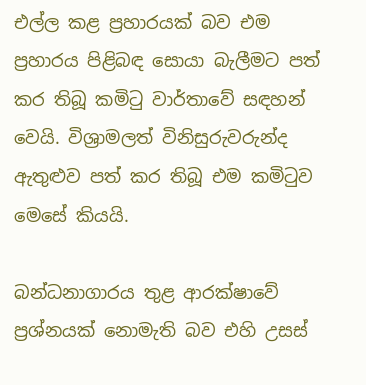එල්ල කළ ප්‍රහාරයක් බව එම ප්‍රහාරය පිළිබඳ සොයා‍ බැලීමට පත් කර තිබූ කමිටු වාර්තාවේ සඳහන් වෙයි. විශ්‍රාමලත් විනිසුරුවරුන්ද ඇතුළුව පත් කර තිබූ එම කමිටුව මෙසේ කියයි.

බන්ධනාගාරය තුළ ආරක්ෂාවේ ප්‍රශ්නයක් නොමැති බව එහි උසස්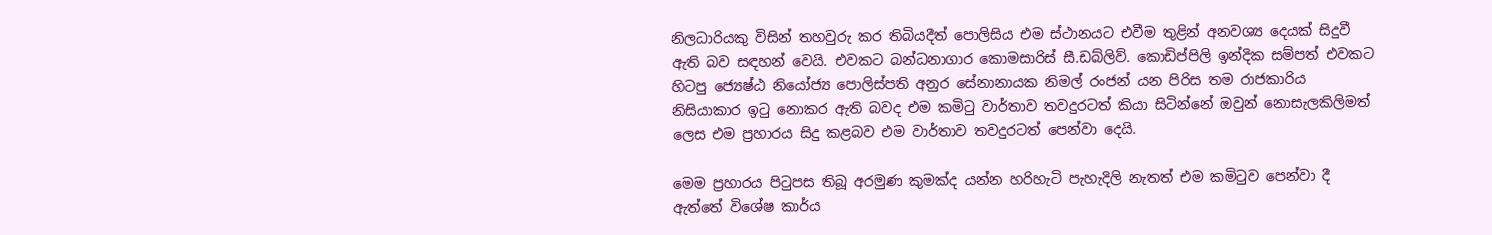නිලධාරියකු විසින් තහවුරු කර තිබියදීත් පොලිසිය එම ස්ථානයට එවීම තුළින් අනවශ්‍ය දෙයක් සිදුවී ඇති බව සඳහන් වෙයි. එවකට බන්ධනාගාර කොමසාරිස් සී.ඩබ්ලිව්. කොඩිප්පිලි ඉන්දික සම්පත් එවකට හිටපු ජ්‍යෙෂ්ඨ නියෝජ්‍ය පොලිස්පති අනුර සේනානායක නිමල් රංජන් යන පිරිස තම රාජකාරිය නිසියාකාර ඉටු නොකර ඇති බවද එම කමිටු වාර්තාව තවදුරටත් කියා සිටින්නේ ඔවුන් නොසැලකිලිමත් ලෙස එම ප්‍රහාරය සිදු කළබව එම වාර්තාව තවදුරටත් පෙන්වා දෙයි.

මෙම ප්‍රහාරය පිටුපස තිබූ අරමුණ කුමක්ද යන්න හරිහැටි පැහැදිලි නැතත් එම කමිටුව පෙන්වා දී ඇත්තේ විශේෂ කාර්ය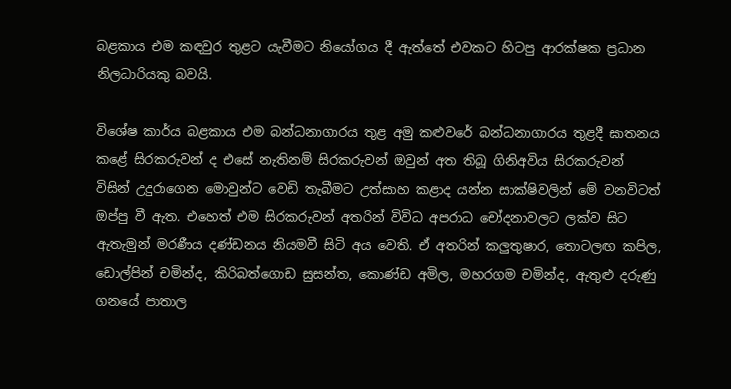බළකාය එම කඳවුර තුළට යැවීමට නියෝගය දී ඇත්තේ එවකට හිටපු ආරක්ෂක ප්‍රධාන නිලධාරියකු බවයි.

විශේෂ කාර්ය බළකාය එම බන්ධනාගාරය තුළ අමු කළුවරේ බන්ධනාගාරය තුළදී ඝාතනය කළේ සිරකරුවන් ද එසේ නැතිනම් සිරකරුවන් ඔවුන් අත තිබූ ගිනිඅවිය සිරකරුවන් විසින් උදුරාගෙන මොවුන්ට වෙඩි තැබීමට උත්සාහ කළාද යන්න සාක්ෂිවලින් මේ වනවිටත් ඔප්පු වී ඇත. එහෙත් එම සිරකරුවන් අතරින් විවිධ අපරාධ චෝදනාවලට ලක්ව සිට ඇතැමුන් මරණීය දණ්ඩනය නියමවී සිටි අය වෙති. ඒ අතරින් කලුතුෂාර, තොටලඟ කපිල, ඩොල්පින් චමින්ද, කිරිබත්ගොඩ සුසන්ත, කොණ්ඩ අමිල, මහරගම චමින්ද, ඇතුළු දරුණු ගනයේ පාතාල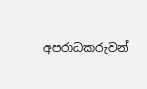අපරාධකරුවන්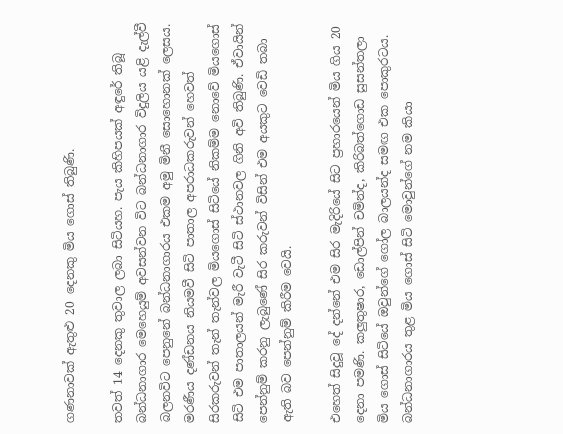ගණනාවක් ඇතුළු 20 දෙනකු මිය ගොස් තිබුණි.

තවත් 14 දෙනකු තුවාල ලබා සිටියහ. පැය කිහිපයක් අඳුරේ තිබූ බන්ධනාගාර මෙහෙයුම් අවසන්වන විට බන්ධනාගාර විදුලිය යළි දැල්වී බලනවිට පෙනුනේ බන්ධනාගාරය එකම අමු මිනී සොහොනක් ලෙසය. මරණීය දණ්ඩනය නියමවී සිටි පාතාල අපරාධකරුවන් හෙවත් සිරකරුවන් තැන් තැන්වල මියගොස් සිටියේ නිකම්ම නොවේ මියගොස් සිටි එම පාතාල‍යන් මැරී වැටී සිටි ස්ථානවල ගිනි අවි තිබුණි. ඒවායින් පෙන්නුම් කරනු ලැබුණේ සිර කරුවන් විසින් එම අයකුට වෙඩි තබා ඇති බව පෙන්නුම් කිරීම වෙයි.

එහෙත් සිදුවූ දේ දන්නේ එම සිර මැදිරියේ සිට ප්‍රහාරයෙන් මිය ගිය 20 දෙනා පමණි. කලුතුෂාර, ඩොල්පින් චමින්ද, කිරිබත්ගොඩ සුසන්තලා මිය ගොස් සිටියේ ඔවුන්ගේ ගෝල බාලයන්ද සමඟ එක පොකුරටය. බන්ධනාගාරය තුළ මිය ගොස් සිටි මොවුන්ගේ නම කියා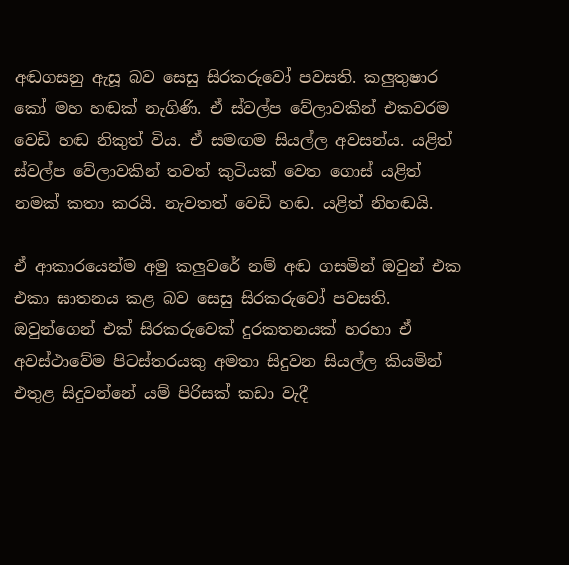අඬගසනු ඇසූ බව සෙසු සිරකරුවෝ පවසති. කලුතුෂාර කෝ මහ හඬක් නැගිණි. ඒ ස්වල්ප වේලාවකින් එකවරම වෙඩි හඬ නිකුත් විය. ඒ සමඟම සියල්ල අවසන්ය. යළිත් ස්වල්ප වේලාවකින් තවත් කුටියක් වෙත ගොස් යළිත් නමක් කතා කරයි. නැවතත් වෙඩි හඬ. යළිත් නිහඬයි.

ඒ ආකාරයෙන්ම අමු කලුවරේ නම් අඬ ගසමින් ඔවුන් එක එකා ඝාතනය කළ බව සෙසු සිරකරුවෝ පවසති. ඔවුන්ගෙන් එක් සිරකරුවෙක් දුරකතනයක් හරහා ඒ අවස්ථාවේම පිටස්තරයකු අමතා සිදුවන සියල්ල කියමින් එතුළ සිදුවන්නේ යම් පිරිසක් කඩා වැදී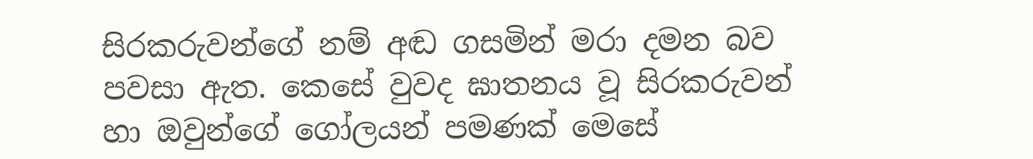සිරකරුවන්ගේ නම් අඬ ගසමින් මරා දමන බව පවසා ඇත. කෙසේ වුවද ඝාතනය වූ සිරකරුවන් හා ඔවුන්ගේ ගෝලයන් පමණක් මෙසේ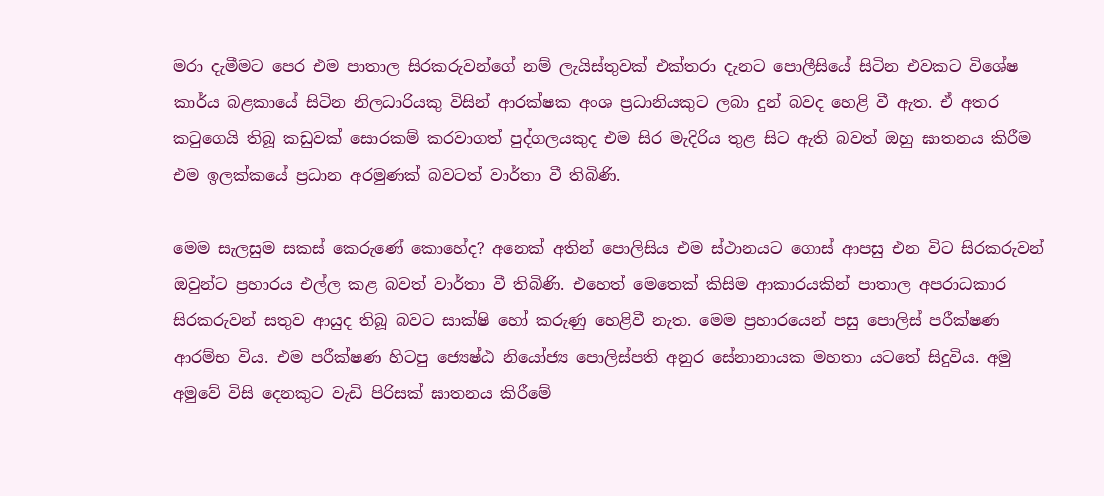මරා දැමීමට පෙර එම පාතාල සිරකරුවන්ගේ නම් ලැයිස්තුවක් එක්තරා දැනට පොලීසියේ සිටින එවකට විශේෂ කාර්ය බළකායේ සිටින නිලධාරියකු විසින් ආරක්ෂක අංශ ප්‍රධානියකුට ලබා දුන් බවද හෙළි වී ඇත. ඒ අතර කටුගෙයි තිබූ කඩුවක් සොරකම් කරවාගත් පුද්ගලයකුද එම සිර මැදිරිය තුළ සිට ඇති බවත් ඔහු ඝාතනය කිරීම එම ඉලක්කයේ ප්‍රධාන අරමුණක් බවටත් වාර්තා වී තිබිණි.

මෙම සැලසුම සකස් කෙරුණේ කොහේද? අනෙක් අතින් පොලිසිය එම ස්ථානයට ගොස් ආපසු එන විට සිරකරුවන් ඔවුන්ට ප්‍රහාරය එල්ල කළ බවත් වාර්තා වී තිබිණි. එහෙත් මෙතෙක් කිසිම ආකාරයකින් පාතාල අපරාධකාර සිරකරුවන් සතුව ආයුද තිබූ බවට සාක්ෂි හෝ කරුණු හෙළිවී නැත. මෙම ප්‍රහාරයෙන් පසු පොලිස් පරීක්ෂණ ආරම්භ විය. එම පරීක්ෂණ හිටපු ජ්‍යෙෂ්ඨ නියෝජ්‍ය පොලිස්පති අනුර සේනානායක මහතා යටතේ සිදුවිය. අමු අමුවේ විසි දෙනකුට වැඩි පිරිසක් ඝාතනය කිරීමේ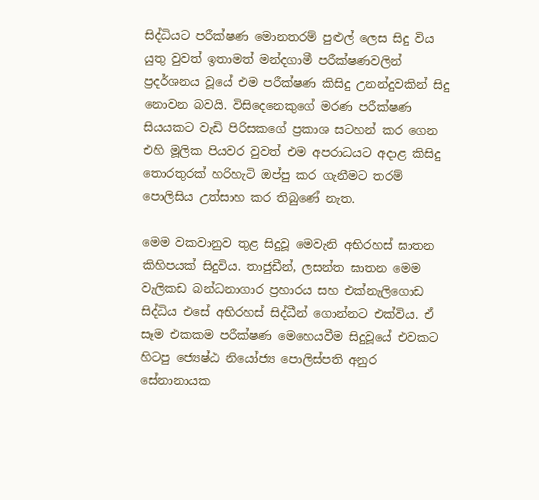සිද්ධියට පරීක්ෂණ මොනතරම් පුළුල් ලෙස සිදු විය යුතු වුවත් ඉතාමත් මන්දගාමී පරීක්ෂණවලින් ප්‍රදර්ශනය වූයේ එම පරීක්ෂණ කිසිදු උනන්දුවකින් සිදු නොවන බවයි. විසිදෙනෙකුගේ මරණ පරීක්ෂණ සියයකට වැඩි පිරිසකගේ ප්‍රකාශ සටහන් කර ගෙන එහි මූලික පියවර වුවත් එම අපරාධයට අදාළ කිසිදු තොරතුරක් හරිහැටි ඔප්පු කර ගැනීමට තරම් පොලිසිය උත්සාහ කර තිබුණේ නැත.

මෙම වකවානුව තුළ සිදුවූ මෙවැනි අභිරහස් ඝාතන කිහිපයක් සිදුවිය. තාජුඩීන්, ලසන්ත ඝාතන මෙම වැලිකඩ බන්ධනාගාර ප්‍රහාරය සහ එක්නැලිගොඩ සිද්ධිය එසේ අභිරහස් සිද්ධීන් ගොන්නට එක්විය. ඒ සෑම එකකම පරීක්ෂණ මෙහෙයවීම සිදුවූයේ එවකට හිටපු ජ්‍යෙෂ්ඨ නියෝජ්‍ය පොලිස්පති අනුර සේනානායක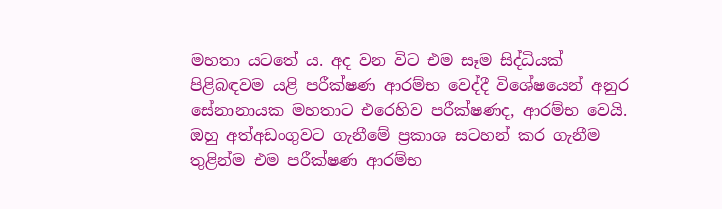මහතා යටතේ ය. අද වන විට එම සෑම සිද්ධියක් පිළිබඳවම යළි පරීක්ෂණ ආරම්භ වෙද්දී විශේෂයෙන් අනුර සේනානායක මහතාට එරෙහිව පරීක්ෂණද, ආරම්භ වෙයි. ඔහු අත්අඩංගුවට ගැනීමේ ප්‍රකාශ සටහන් කර ගැනීම තුළින්ම එම පරීක්ෂණ ආරම්භ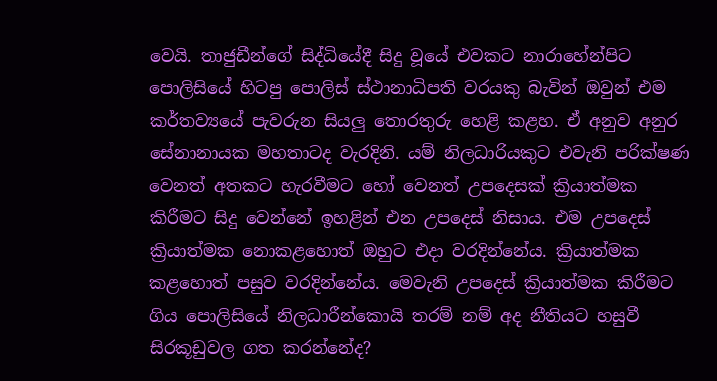වෙයි. තාජුඩීන්ගේ සිද්ධියේදී සිදු වූයේ එවකට නාරාහේන්පිට පොලිසියේ හිටපු පොලිස් ස්ථානාධිපති වරයකු බැවින් ඔවුන් එම කර්තව්‍යයේ පැවරුන සියලු තොරතුරු හෙළි කළහ. ඒ අනුව අනුර සේනානායක මහතාටද වැරදිනි. යම් නිලධාරියකුට එවැනි පරික්ෂණ වෙනත් අතකට හැරවීමට හෝ වෙනත් උපදෙසක් ක්‍රියාත්මක කිරීමට සිදු වෙන්නේ ඉහළින් එන උපදෙස් නිසාය. එම උපදෙස් ක්‍රියාත්මක නොකළහොත් ඔහුට එදා වරදින්නේය. ක්‍රියාත්මක කළහොත් පසුව වරදින්නේය. මෙවැනි උපදෙස් ක්‍රියාත්මක කිරීමට ගිය පොලිසියේ නිලධාරීන්කොයි තරම් නම් අද නීතියට හසුවී සිරකූඩුවල ගත කරන්නේද?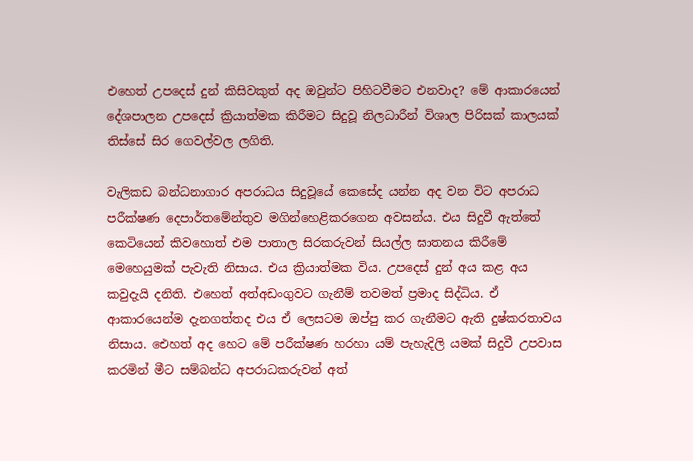එහෙත් උපදෙස් දුන් කිසිවකුත් අද ඔවුන්ට පිහිටවීමට එනවාද? මේ ආකාරයෙන් දේශපාලන උපදෙස් ක්‍රියාත්මක කිරීමට සිදුවූ නිලධාරීන් විශාල පිරිසක් කාලයක් තිස්සේ සිර ගෙවල්වල ලගිති.

වැලිකඩ බන්ධනාගාර අපරාධය සිදුවූයේ කෙසේද යන්න අද වන විට අපරාධ පරීක්ෂණ දෙපාර්තමේන්තුව මගින්හෙළිකරගෙන අවසන්ය. එය සිදුවී ඇත්තේ කෙටියෙන් කිවහොත් එම පාතාල සිරකරුවන් සියල්ල ඝාතනය කිරීමේ මෙහෙයුමක් පැවැති නිසාය. එය ක්‍රියාත්මක විය. උපදෙස් දුන් අය කළ අය කවුදැයි දනිති. එහෙත් අත්අඩංගුවට ගැනීම් තවමත් ප්‍රමාද සිද්ධිය. ඒ ආකාරයෙන්ම දැනගත්තද එය ඒ ලෙසටම ඔප්පු කර ගැනීමට ඇති දුෂ්කරතාවය නිසාය. එ‍ෙහත් අද හෙට මේ පරීක්ෂණ හරහා යම් පැහැදිලි යමක් සිදුවී උපවාස කරමින් මීට සම්බන්ධ අපරාධකරුවන් අත්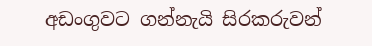අඩංගුවට ගන්නැයි සිරකරුවන්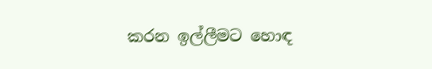කරන ඉල්ලීමට හොඳ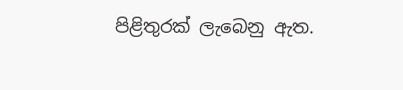පිළිතුරක් ලැබෙනු ඇත.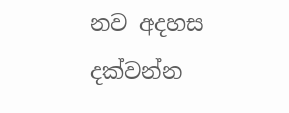නව අදහස දක්වන්න